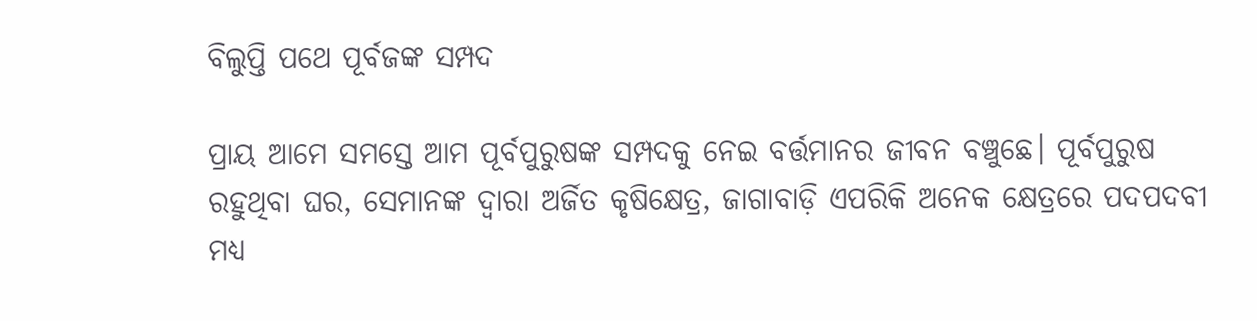ବିଲୁପ୍ତି ପଥେ ପୂର୍ବଜଙ୍କ ସମ୍ପଦ

ପ୍ରାୟ ଆମେ ସମସ୍ତେ ଆମ ପୂର୍ବପୁରୁଷଙ୍କ ସମ୍ପଦକୁ ନେଇ ବର୍ତ୍ତମାନର ଜୀବନ ବଞ୍ଚୁଛେ। ପୂର୍ବପୁରୁଷ ରହୁଥିବା ଘର, ସେମାନଙ୍କ ଦ୍ୱାରା ଅର୍ଜିତ କୃଷିକ୍ଷେତ୍ର, ଜାଗାବାଡ଼ି ଏପରିକି ଅନେକ କ୍ଷେତ୍ରରେ ପଦପଦବୀ ମଧ୍ୟ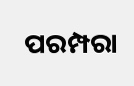ପରମ୍ପରା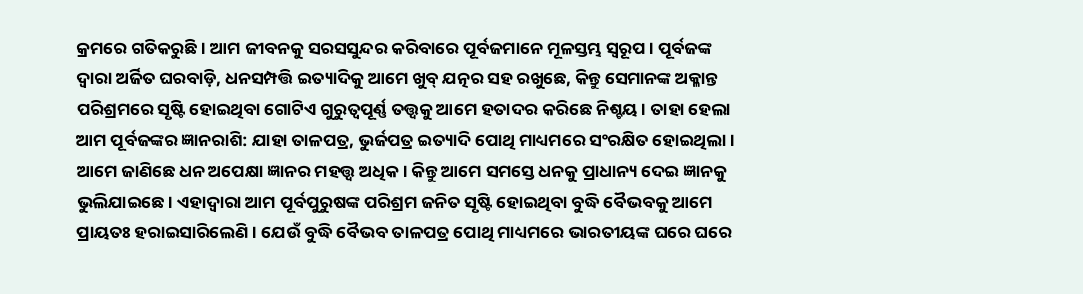କ୍ରମରେ ଗତିକରୁଛି। ଆମ ଜୀବନକୁ ସରସସୁନ୍ଦର କରିବାରେ ପୂର୍ବଜମାନେ ମୂଳସ୍ତମ୍ଭ ସ୍ବରୂପ। ପୂର୍ବଜଙ୍କ ଦ୍ୱାରା ଅର୍ଜିତ ଘରବାଡ଼ି, ଧନସମ୍ପତ୍ତି ଇତ୍ୟାଦିକୁ ଆମେ ଖୁବ୍‌ ଯତ୍ନର ସହ ରଖୁଛେ, କିନ୍ତୁ ସେମାନଙ୍କ ଅକ୍ଳାନ୍ତ ପରିଶ୍ରମରେ ସୃଷ୍ଟି ହୋଇଥିବା ଗୋଟିଏ ଗୁରୁତ୍ୱପୂର୍ଣ୍ଣ ତତ୍ତ୍ୱକୁ ଆମେ ହତାଦର କରିଛେ ନିଶ୍ଚୟ। ତାହା ହେଲା ଆମ ପୂର୍ବଜଙ୍କର ଜ୍ଞାନରାଶି: ଯାହା ତାଳପତ୍ର, ଭୁର୍ଜପତ୍ର ଇତ୍ୟାଦି ପୋଥି ମାଧ୍ୟମରେ ସଂରକ୍ଷିତ ହୋଇଥିଲା। ଆମେ ଜାଣିଛେ ଧନ ଅପେକ୍ଷା ଜ୍ଞାନର ମହତ୍ତ୍ୱ ଅଧିକ। କିନ୍ତୁ ଆମେ ସମସ୍ତେ ଧନକୁ ପ୍ରାଧାନ୍ୟ ଦେଇ ଜ୍ଞାନକୁ ଭୁଲିଯାଇଛେ। ଏହାଦ୍ୱାରା ଆମ ପୂର୍ବପୁରୁଷଙ୍କ ପରିଶ୍ରମ ଜନିତ ସୃଷ୍ଟି ହୋଇଥିବା ବୁଦ୍ଧି ବୈଭବକୁ ଆମେ ପ୍ରାୟତଃ ହରାଇସାରିଲେଣି। ଯେଉଁ ବୁଦ୍ଧି ବୈଭବ ତାଳପତ୍ର ପୋଥି ମାଧ୍ୟମରେ ଭାରତୀୟଙ୍କ ଘରେ ଘରେ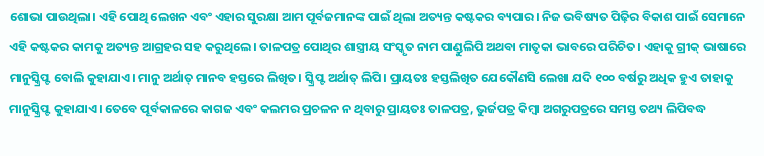ଶୋଭା ପାଉଥିଲା। ଏହି ପୋଥି ଲେଖନ ଏବଂ ଏହାର ସୁରକ୍ଷା ଆମ ପୂର୍ବଜମାନଙ୍କ ପାଇଁ ଥିଲା ଅତ୍ୟନ୍ତ କଷ୍ଟକର ବ୍ୟପାର। ନିଜ ଭବିଷ୍ୟତ ପିଢ଼ିର ବିକାଶ ପାଇଁ ସେମାନେ ଏହି କଷ୍ଟକର କାମକୁ ଅତ୍ୟନ୍ତ ଆଗ୍ରହର ସହ କରୁଥିଲେ। ତାଳପତ୍ର ପୋଥିର ଶାସ୍ତ୍ରୀୟ ସଂସ୍କୃତ ନାମ ପାଣ୍ଡୁଲିପି ଅଥବା ମାତୃକା ଭାବରେ ପରିଚିତ। ଏହାକୁ ଗ୍ରୀକ୍‌ ଭାଷାରେ ମାନୁସ୍କ୍ରିପ୍ଟ ବୋଲି କୁହାଯାଏ। ମାନୁ ଅର୍ଥାତ୍‌ ମାନବ ହସ୍ତରେ ଲିଖିତ। ସ୍କ୍ରିପ୍ଟ ଅର୍ଥାତ୍‌ ଲିପି। ପ୍ରାୟତଃ ହସ୍ତଲିଖିତ ଯେକୌଣସି ଲେଖା ଯଦି ୧୦୦ ବର୍ଷରୁ ଅଧିକ ହୁଏ ତାହାକୁ ମାନୁସ୍କ୍ରିପ୍ଟ କୁହାଯାଏ। ତେବେ ପୂର୍ବକାଳରେ କାଗଜ ଏବଂ କଲମର ପ୍ରଚଳନ ନ ଥିବାରୁ ପ୍ରାୟତଃ ତାଳପତ୍ର, ଭୁର୍ଜପତ୍ର କିମ୍ବା ଅଗରୁପତ୍ରରେ ସମସ୍ତ ତଥ୍ୟ ଲିପିବଦ୍ଧ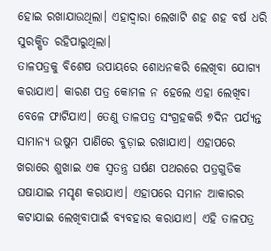ହୋଇ ରଖାଯାଉଥିଲା। ଏହାଦ୍ୱାରା ଲେଖାଟି ଶହ ଶହ ବର୍ଷ ଧରି ସୁରକ୍ଷିତ ରହିପାରୁଥିଲା।
ତାଳପତ୍ରକୁ ବିଶେଷ ଉପାୟରେ ଶୋଧନକରି ଲେଖିବା ଯୋଗ୍ୟ କରାଯାଏ। କାରଣ ପତ୍ର କୋମଳ ନ ହେଲେ ଏହା ଲେଖିବା ବେଳେ ଫାଟିଯାଏ। ତେଣୁ ତାଳପତ୍ର ସଂଗ୍ରହକରି ୭ଦିନ ପର୍ଯ୍ୟନ୍ତ ସାମାନ୍ୟ ଉଷୁମ ପାଣିରେ ବୁଡ଼ାଇ ରଖାଯାଏ। ଏହାପରେ ଖରାରେ ଶୁଖାଇ ଏକ ସ୍ବତନ୍ତ୍ର ଘର୍ଷଣ ପଥରରେ ପତ୍ରଗୁଡିକ ଘଷାଯାଇ ମସୃଣ କରାଯାଏ। ଏହାପରେ ସମାନ ଆକାରର କଟାଯାଇ ଲେଖିବାପାଇଁ ବ୍ୟବହାର କରାଯାଏ। ଏହି ତାଳପତ୍ର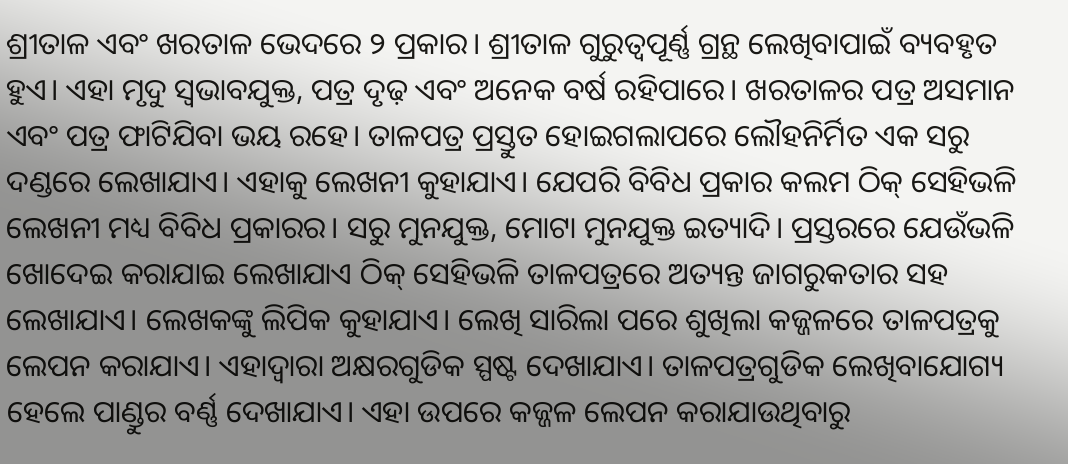ଶ୍ରୀତାଳ ଏବଂ ଖରତାଳ ଭେଦରେ ୨ ପ୍ରକାର। ଶ୍ରୀତାଳ ଗୁରୁତ୍ୱପୂର୍ଣ୍ଣ ଗ୍ରନ୍ଥ ଲେଖିବାପାଇଁ ବ୍ୟବହୃତ ହୁଏ। ଏହା ମୃଦୁ ସ୍ବଭାବଯୁକ୍ତ, ପତ୍ର ଦୃଢ଼ ଏବଂ ଅନେକ ବର୍ଷ ରହିପାରେ। ଖରତାଳର ପତ୍ର ଅସମାନ ଏବଂ ପତ୍ର ଫାଟିଯିବା ଭୟ ରହେ। ତାଳପତ୍ର ପ୍ରସ୍ତୁତ ହୋଇଗଲାପରେ ଲୌହନିର୍ମିତ ଏକ ସରୁ ଦଣ୍ଡରେ ଲେଖାଯାଏ। ଏହାକୁ ଲେଖନୀ କୁହାଯାଏ। ଯେପରି ବିବିଧ ପ୍ରକାର କଲମ ଠିକ୍‌ ସେହିଭଳି ଲେଖନୀ ମଧ୍ୟ ବିବିଧ ପ୍ରକାରର। ସରୁ ମୁନଯୁକ୍ତ, ମୋଟା ମୁନଯୁକ୍ତ ଇତ୍ୟାଦି। ପ୍ରସ୍ତରରେ ଯେଉଁଭଳି ଖୋଦେଇ କରାଯାଇ ଲେଖାଯାଏ ଠିକ୍‌ ସେହିଭଳି ତାଳପତ୍ରରେ ଅତ୍ୟନ୍ତ ଜାଗରୁକତାର ସହ ଲେଖାଯାଏ। ଲେଖକଙ୍କୁ ଲିପିକ କୁହାଯାଏ। ଲେଖି ସାରିଲା ପରେ ଶୁଖିଲା କଜ୍ଜଳରେ ତାଳପତ୍ରକୁ ଲେପନ କରାଯାଏ। ଏହାଦ୍ୱାରା ଅକ୍ଷରଗୁଡିକ ସ୍ପଷ୍ଟ ଦେଖାଯାଏ। ତାଳପତ୍ରଗୁଡିକ ଲେଖିବାଯୋଗ୍ୟ ହେଲେ ପାଣ୍ଡୁର ବର୍ଣ୍ଣ ଦେଖାଯାଏ। ଏହା ଉପରେ କଜ୍ଜଳ ଲେପନ କରାଯାଉଥିବାରୁ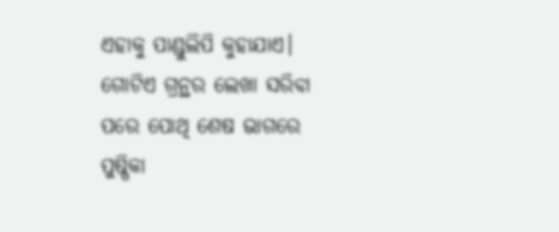ଏହାକୁ ପାଣ୍ଡୁଲିପି କୁହାଯାଏ। ଗୋଟିଏ ଗ୍ରନ୍ଥର ଲେଖା ସରିବା ପରେ ପୋଥି ଶେଷ ଭାଗରେ ପୁଷ୍ପିକା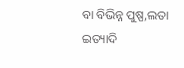ବା ବିଭିନ୍ନ ପୁଷ୍ପ,ଲତା ଇତ୍ୟାଦି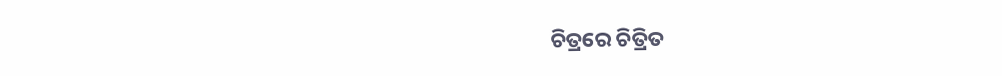ଚିତ୍ରରେ ଚିତ୍ରିତ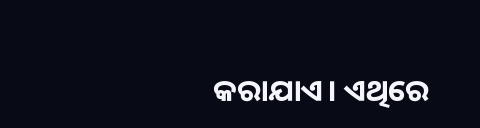କରାଯାଏ। ଏଥିରେ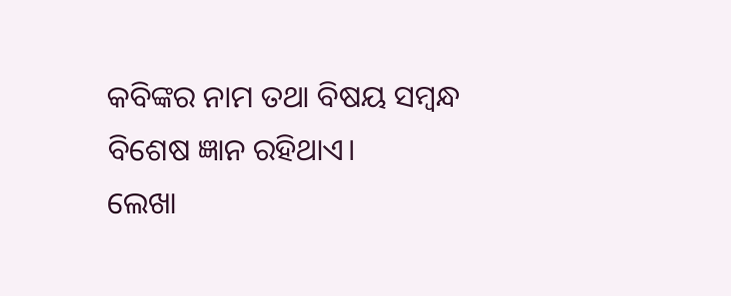କବିଙ୍କର ନାମ ତଥା ବିଷୟ ସମ୍ବନ୍ଧ ବିଶେଷ ଜ୍ଞାନ ରହିଥାଏ।
ଲେଖା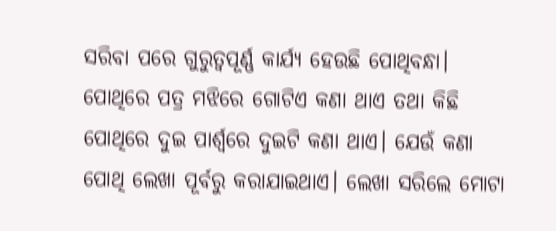ସରିବା ପରେ ଗୁରୁତ୍ୱପୂର୍ଣ୍ଣ କାର୍ଯ୍ୟ ହେଉଛି ପୋଥିବନ୍ଧା। ପୋଥିରେ ପତ୍ର ମଝିରେ ଗୋଟିଏ କଣା ଥାଏ ତଥା କିଛି ପୋଥିରେ ଦୁଇ ପାର୍ଶ୍ୱରେ ଦୁଇଟି କଣା ଥାଏ। ଯେଉଁ କଣା ପୋଥି ଲେଖା ପୂର୍ବରୁ କରାଯାଇଥାଏ। ଲେଖା ସରିଲେ ମୋଟା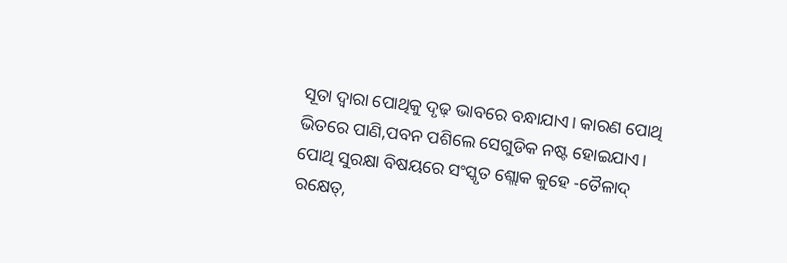ସୂତା ଦ୍ୱାରା ପୋଥିକୁ ଦୃଢ଼ ଭାବରେ ବନ୍ଧାଯାଏ। କାରଣ ପୋଥି ଭିତରେ ପାଣି,ପବନ ପଶିଲେ ସେଗୁଡିକ ନଷ୍ଟ ହୋଇଯାଏ। ପୋଥି ସୁରକ୍ଷା ବିଷୟରେ ସଂସ୍କୃତ ଶ୍ଲୋକ କୁହେ -ତୈଳାଦ୍‌ ରକ୍ଷେତ୍‌,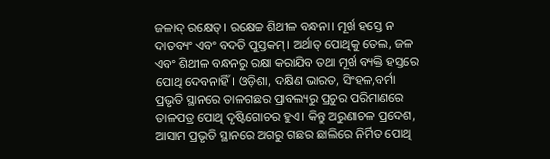ଜଳାଦ୍‌ ରକ୍ଷେତ୍‌। ରକ୍ଷେଚ୍ଚ ଶିଥୀଳ ବନ୍ଧନା। ମୂର୍ଖ ହସ୍ତେ ନ ଦାତବ୍ୟଂ ଏବଂ ବଦତି ପୁସ୍ତକମ୍‌। ଅର୍ଥାତ୍‌ ପୋଥିକୁ ତେଲ, ଜଳ ଏବଂ ଶିଥୀଳ ବନ୍ଧନରୁ ରକ୍ଷା କରାଯିବ ତଥା ମୂର୍ଖ ବ୍ୟକ୍ତି ହସ୍ତରେ ପୋଥି ଦେବନାହିଁ। ଓଡ଼ିଶା, ଦକ୍ଷିଣ ଭାରତ, ସିଂହଳ,ବର୍ମା ପ୍ରଭୃତି ସ୍ଥାନରେ ତାଳଗଛର ପ୍ରାବଲ୍ୟରୁ ପ୍ରଚୁର ପରିମାଣରେ ତାଳପତ୍ର ପୋଥି ଦୃଷ୍ଟିଗୋଚର ହୁଏ। କିନ୍ତୁ ଅରୁଣାଚଳ ପ୍ରଦେଶ, ଆସାମ ପ୍ରଭୃତି ସ୍ଥାନରେ ଅଗରୁ ଗଛର ଛାଲିରେ ନିର୍ମିତ ପୋଥି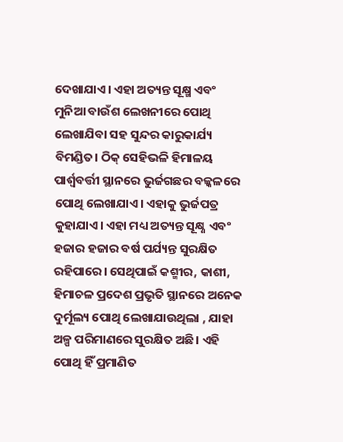ଦେଖାଯାଏ। ଏହା ଅତ୍ୟନ୍ତ ସୂକ୍ଷ୍ମ ଏବଂ ମୁନିଆ ବାଉଁଶ ଲେଖନୀରେ ପୋଥି ଲେଖାଯିବା ସହ ସୁନ୍ଦର କାରୁକାର୍ଯ୍ୟ ବିମଣ୍ଡିତ। ଠିକ୍‌ ସେହିଭଳି ହିମାଳୟ ପାର୍ଶ୍ୱବର୍ତ୍ତୀ ସ୍ଥାନରେ ଭୁର୍ଜଗଛର ବଳ୍କଳରେ ପୋଥି ଲେଖାଯାଏ। ଏହାକୁ ଭୁର୍ଜପତ୍ର କୁହାଯାଏ। ଏହା ମଧ୍ୟ ଅତ୍ୟନ୍ତ ସୂକ୍ଷ୍ଣ ଏବଂ ହଜାର ହଜାର ବର୍ଷ ପର୍ଯ୍ୟନ୍ତ ସୁରକ୍ଷିତ ରହିପାରେ। ସେଥିପାଇଁ କଶ୍ମୀର, କାଶୀ, ହିମାଚଳ ପ୍ରଦେଶ ପ୍ରଭୃତି ସ୍ଥାନରେ ଅନେକ ଦୁର୍ମୂଲ୍ୟ ପୋଥି ଲେଖାଯାଉଥିଲା , ଯାହା ଅଳ୍ପ ପରିମାଣରେ ସୁରକ୍ଷିତ ଅଛି। ଏହି ପୋଥି ହିଁ ପ୍ରମାଣିତ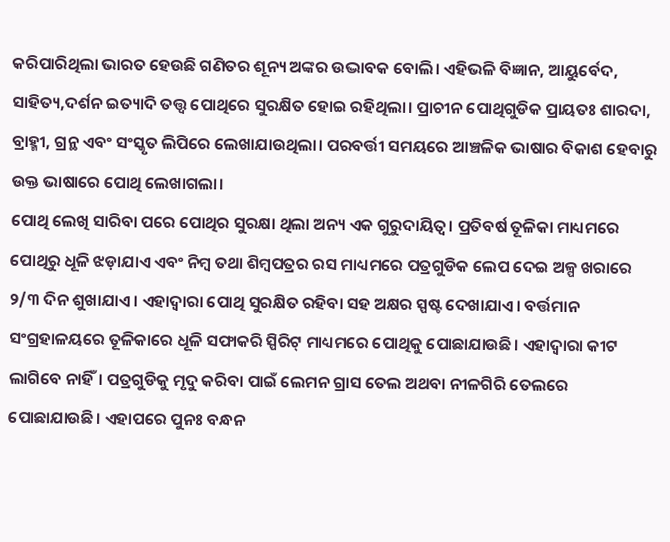କରିପାରିଥିଲା ଭାରତ ହେଉଛି ଗଣିତର ଶୂନ୍ୟ ଅଙ୍କର ଉଦ୍ଭାବକ ବୋଲି। ଏହିଭଳି ବିଜ୍ଞାନ, ଆୟୁର୍ବେଦ, ସାହିତ୍ୟ,ଦର୍ଶନ ଇତ୍ୟାଦି ତତ୍ତ୍ୱ ପୋଥିରେ ସୁରକ୍ଷିତ ହୋଇ ରହିଥିଲା। ପ୍ରାଚୀନ ପୋଥିଗୁଡିକ ପ୍ରାୟତଃ ଶାରଦା, ବ୍ରାହ୍ମୀ, ଗ୍ରନ୍ଥ ଏବଂ ସଂସ୍କୃତ ଲିପିରେ ଲେଖାଯାଉଥିଲା। ପରବର୍ତ୍ତୀ ସମୟରେ ଆଞ୍ଚଳିକ ଭାଷାର ବିକାଶ ହେବାରୁ ଉକ୍ତ ଭାଷାରେ ପୋଥି ଲେଖାଗଲା।
ପୋଥି ଲେଖି ସାରିବା ପରେ ପୋଥିର ସୁରକ୍ଷା ଥିଲା ଅନ୍ୟ ଏକ ଗୁରୁଦାୟିତ୍ୱ। ପ୍ରତିବର୍ଷ ତୂଳିକା ମାଧ୍ୟମରେ ପୋଥିରୁ ଧୂଳି ଝଡ଼ାଯାଏ ଏବଂ ନିମ୍ବ ତଥା ଶିମ୍ବପତ୍ରର ରସ ମାଧ୍ୟମରେ ପତ୍ରଗୁଡିକ ଲେପ ଦେଇ ଅଳ୍ପ ଖରାରେ ୨/୩ ଦିନ ଶୁଖାଯାଏ। ଏହାଦ୍ୱାରା ପୋଥି ସୁରକ୍ଷିତ ରହିବା ସହ ଅକ୍ଷର ସ୍ପଷ୍ଟ ଦେଖାଯାଏ। ବର୍ତ୍ତମାନ ସଂଗ୍ରହାଳୟରେ ତୂଳିକାରେ ଧୂଳି ସଫାକରି ସ୍ପିରିଟ୍‌ ମାଧ୍ୟମରେ ପୋଥିକୁ ପୋଛାଯାଉଛି। ଏହାଦ୍ୱାରା କୀଟ ଲାଗିବେ ନାହିଁ। ପତ୍ରଗୁଡିକୁ ମୃଦୁ କରିବା ପାଇଁ ଲେମନ ଗ୍ରାସ ତେଲ ଅଥବା ନୀଳଗିରି ତେଲରେ ପୋଛାଯାଉଛି। ଏହାପରେ ପୁନଃ ବନ୍ଧନ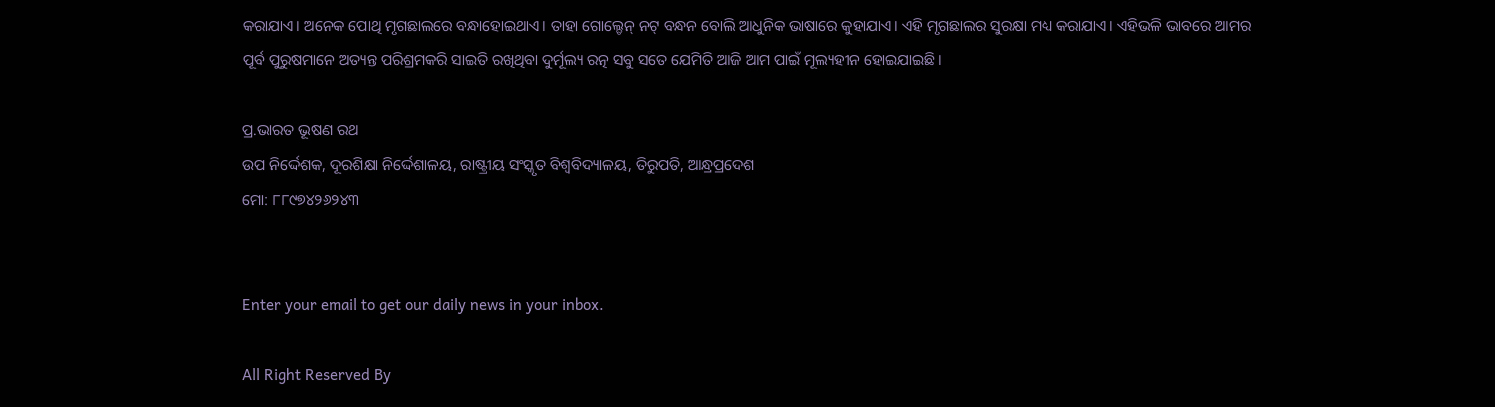କରାଯାଏ। ଅନେକ ପୋଥି ମୃଗଛାଲରେ ବନ୍ଧାହୋଇଥାଏ। ତାହା ଗୋଲ୍ଡେନ୍‌ ନଟ୍‌ ବନ୍ଧନ ବୋଲି ଆଧୁନିକ ଭାଷାରେ କୁହାଯାଏ। ଏହି ମୃଗଛାଲର ସୁରକ୍ଷା ମଧ୍ୟ କରାଯାଏ। ଏହିଭଳି ଭାବରେ ଆମର ପୂର୍ବ ପୁରୁଷମାନେ ଅତ୍ୟନ୍ତ ପରିଶ୍ରମକରି ସାଇତି ରଖିଥିବା ଦୁର୍ମୂଲ୍ୟ ରତ୍ନ ସବୁ ସତେ ଯେମିତି ଆଜି ଆମ ପାଇଁ ମୂଲ୍ୟହୀନ ହୋଇଯାଇଛି।

ପ୍ର.ଭାରତ ଭୂଷଣ ରଥ
ଉପ ନିର୍ଦ୍ଦେଶକ, ଦୂରଶିକ୍ଷା ନିର୍ଦ୍ଦେଶାଳୟ, ରାଷ୍ଟ୍ରୀୟ ସଂସ୍କୃତ ବିଶ୍ୱବିଦ୍ୟାଳୟ, ତିରୁପତି, ଆନ୍ଧ୍ରପ୍ରଦେଶ
ମୋ: ୮୮୯୭୪୨୬୨୪୩


Enter your email to get our daily news in your inbox.

All Right Reserved By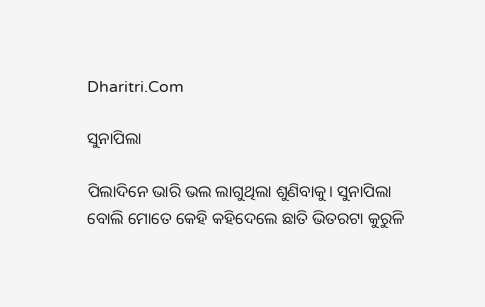Dharitri.Com

ସୁନାପିଲା

ପିଲାଦିନେ ଭାରି ଭଲ ଲାଗୁଥିଲା ଶୁଣିବାକୁ। ସୁନାପିଲା ବୋଲି ମୋତେ କେହି କହିଦେଲେ ଛାତି ଭିତରଟା କୁରୁଳି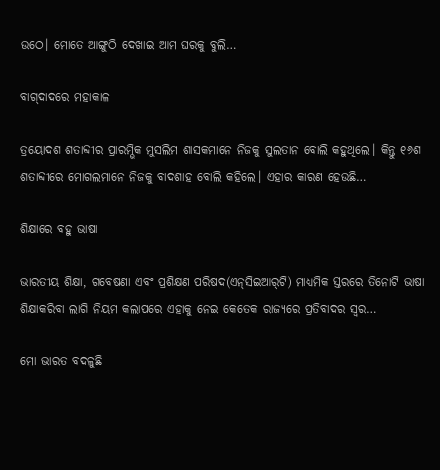ଉଠେ। ମୋତେ ଆଙ୍ଗୁଠି ଦେଖାଇ ଆମ ଘରକୁ ବୁଲି…

ବାଗ୍‌ଦାଦରେ ମହାକାଳ

ତ୍ରୟୋଦଶ ଶତାବ୍ଦୀର ପ୍ରାରମ୍ଭିକ ମୁସଲିମ ଶାସକମାନେ ନିଜକୁ ସୁଲତାନ ବୋଲି କହୁଥିଲେ। କିନ୍ତୁ ୧୬ଶ ଶତାବ୍ଦୀରେ ମୋଗଲମାନେ ନିଜକୁ ବାଦଶାହ ବୋଲି କହିଲେ। ଏହାର କାରଣ ହେଉଛି…

ଶିକ୍ଷାରେ ବହୁ ଭାଷା

ଭାରତୀୟ ଶିକ୍ଷା, ଗବେଷଣା ଏବଂ ପ୍ରଶିକ୍ଷଣ ପରିଷଦ(ଏନ୍‌ସିଇଆର୍‌ଟି) ମାଧ୍ୟମିକ ସ୍ତରରେ ତିନୋଟି ଭାଷା ଶିକ୍ଷାକରିବା ଲାଗି ନିୟମ କଲାପରେ ଏହାକୁ ନେଇ କେତେକ ରାଜ୍ୟରେ ପ୍ରତିବାଦର ସ୍ବର…

ମୋ ଭାରତ ବଦଳୁଛି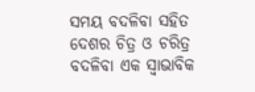ସମୟ ବଦଳିବା ସହିତ ଦେଶର ଚିତ୍ର ଓ ଚରିତ୍ର ବଦଳିବା ଏକ ସ୍ବାଭାବିକ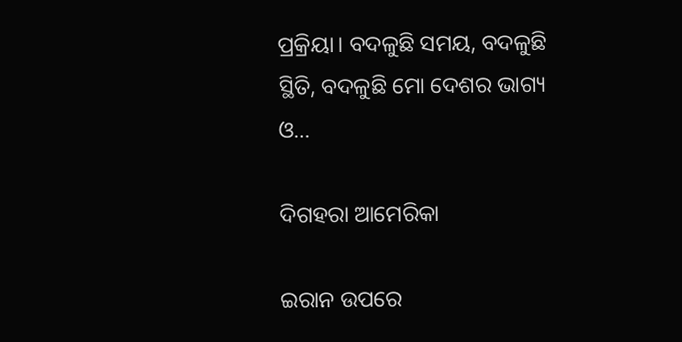ପ୍ରକ୍ରିୟା। ବଦଳୁଛି ସମୟ, ବଦଳୁଛି ସ୍ଥିତି, ବଦଳୁଛି ମୋ ଦେଶର ଭାଗ୍ୟ ଓ…

ଦିଗହରା ଆମେରିକା

ଇରାନ ଉପରେ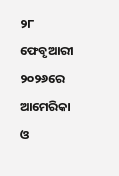୨୮ ଫେବୃଆରୀ ୨୦୨୬ରେ ଆମେରିକା ଓ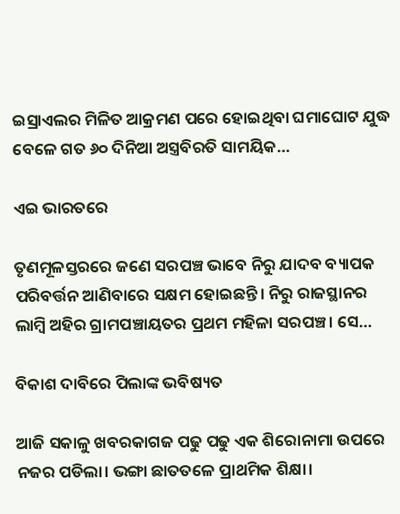ଇସ୍ରାଏଲର ମିଳିତ ଆକ୍ରମଣ ପରେ ହୋଇଥିବା ଘମାଘୋଟ ଯୁଦ୍ଧ ବେଳେ ଗତ ୬୦ ଦିନିଆ ଅସ୍ତ୍ରବିରତି ସାମୟିକ…

ଏଇ ଭାରତରେ

ତୃଣମୂଳସ୍ତରରେ ଜଣେ ସରପଞ୍ଚ ଭାବେ ନିରୁ ଯାଦବ ବ୍ୟାପକ ପରିବର୍ତ୍ତନ ଆଣିବାରେ ସକ୍ଷମ ହୋଇଛନ୍ତି। ନିରୁ ରାଜସ୍ଥାନର ଲାମ୍ବି ଅହିର ଗ୍ରାମପଞ୍ଚାୟତର ପ୍ରଥମ ମହିଳା ସରପଞ୍ଚ। ସେ…

ବିକାଶ ଦାବିରେ ପିଲାଙ୍କ ଭବିଷ୍ୟତ

ଆଜି ସକାଳୁ ଖବରକାଗଜ ପଢୁ ପଢୁ ଏକ ଶିରୋନାମା ଉପରେ ନଜର ପଡିଲା। ଭଙ୍ଗା ଛାତତଳେ ପ୍ରାଥମିକ ଶିକ୍ଷା।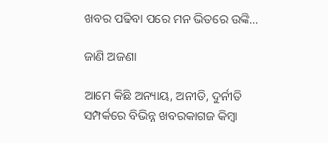ଖବର ପଢିବା ପରେ ମନ ଭିତରେ ଉଙ୍କି…

ଜାଣି ଅଜଣା

ଆମେ କିଛି ଅନ୍ୟାୟ, ଅନୀତି, ଦୁର୍ନୀତି ସମ୍ପର୍କରେ ବିଭିନ୍ନ ଖବରକାଗଜ କିମ୍ବା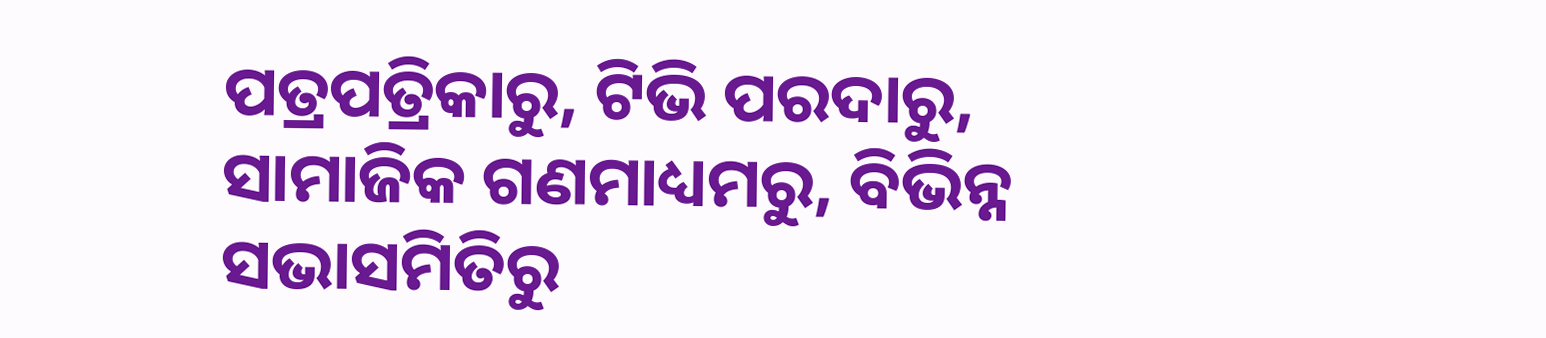ପତ୍ରପତ୍ରିକାରୁ, ଟିଭି ପରଦାରୁ, ସାମାଜିକ ଗଣମାଧ୍ୟମରୁ, ବିଭିନ୍ନ ସଭାସମିତିରୁ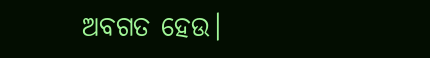ଅବଗତ ହେଉ।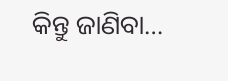କିନ୍ତୁ ଜାଣିବା…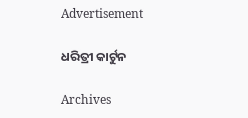Advertisement

ଧରିତ୍ରୀ କାର୍ଟୁନ

Archives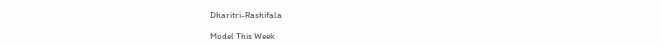Dharitri-Rashifala

Model This Week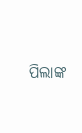ପିଲାଙ୍କ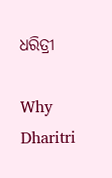ଧରିତ୍ରୀ

Why Dharitri